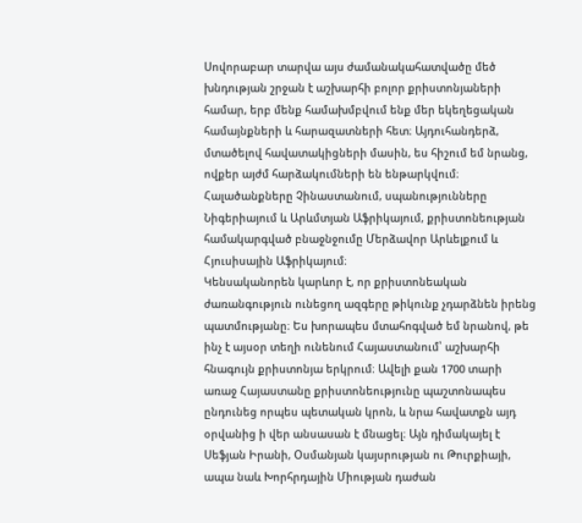Սովորաբար տարվա այս ժամանակահատվածը մեծ խնդության շրջան է աշխարհի բոլոր քրիստոնյաների համար, երբ մենք համախմբվում ենք մեր եկեղեցական համայնքների և հարազատների հետ։ Այդուհանդերձ, մտածելով հավատակիցների մասին, ես հիշում եմ նրանց, ովքեր այժմ հարձակումների են ենթարկվում։ Հալածանքները Չինաստանում, սպանությունները Նիգերիայում և Արևմտյան Աֆրիկայում, քրիստոնեության համակարգված բնաջնջումը Մերձավոր Արևելքում և Հյուսիսային Աֆրիկայում։
Կենսականորեն կարևոր է, որ քրիստոնեական ժառանգություն ունեցող ազգերը թիկունք չդարձնեն իրենց պատմությանը։ Ես խորապես մտահոգված եմ նրանով, թե ինչ է այսօր տեղի ունենում Հայաստանում՝ աշխարհի հնագույն քրիստոնյա երկրում։ Ավելի քան 1700 տարի առաջ Հայաստանը քրիստոնեությունը պաշտոնապես ընդունեց որպես պետական կրոն, և նրա հավատքն այդ օրվանից ի վեր անսասան է մնացել։ Այն դիմակայել է Սեֆյան Իրանի, Օսմանյան կայսրության ու Թուրքիայի, ապա նաև Խորհրդային Միության դաժան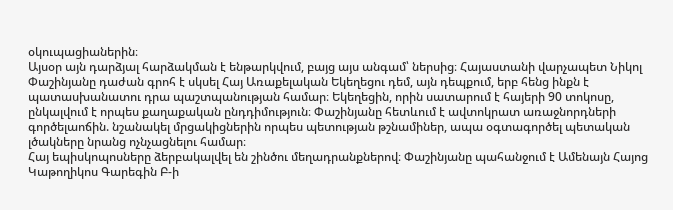օկուպացիաներին։
Այսօր այն դարձյալ հարձակման է ենթարկվում, բայց այս անգամ՝ ներսից։ Հայաստանի վարչապետ Նիկոլ Փաշինյանը դաժան գրոհ է սկսել Հայ Առաքելական Եկեղեցու դեմ, այն դեպքում, երբ հենց ինքն է պատասխանատու դրա պաշտպանության համար։ Եկեղեցին, որին սատարում է հայերի 90 տոկոսը, ընկալվում է որպես քաղաքական ընդդիմություն։ Փաշինյանը հետևում է ավտոկրատ առաջնորդների գործելաոճին. նշանակել մրցակիցներին որպես պետության թշնամիներ, ապա օգտագործել պետական լծակները նրանց ոչնչացնելու համար։
Հայ եպիսկոպոսները ձերբակալվել են շինծու մեղադրանքներով։ Փաշինյանը պահանջում է Ամենայն Հայոց Կաթողիկոս Գարեգին Բ-ի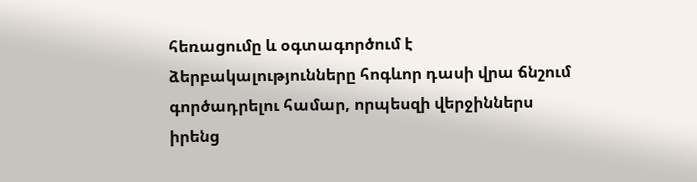հեռացումը և օգտագործում է ձերբակալությունները հոգևոր դասի վրա ճնշում գործադրելու համար, որպեսզի վերջիններս իրենց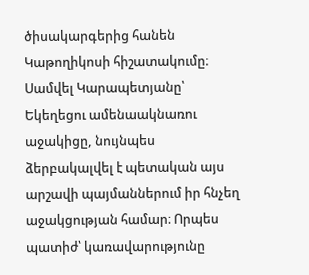ծիսակարգերից հանեն Կաթողիկոսի հիշատակումը։ Սամվել Կարապետյանը՝ Եկեղեցու ամենաակնառու աջակիցը, նույնպես ձերբակալվել է պետական այս արշավի պայմաններում իր հնչեղ աջակցության համար։ Որպես պատիժ՝ կառավարությունը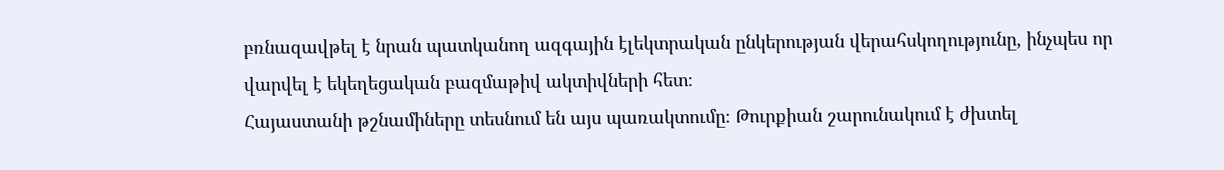բռնազավթել է նրան պատկանող ազգային էլեկտրական ընկերության վերահսկողությունը, ինչպես որ վարվել է եկեղեցական բազմաթիվ ակտիվների հետ։
Հայաստանի թշնամիները տեսնում են այս պառակտումը։ Թուրքիան շարունակում է ժխտել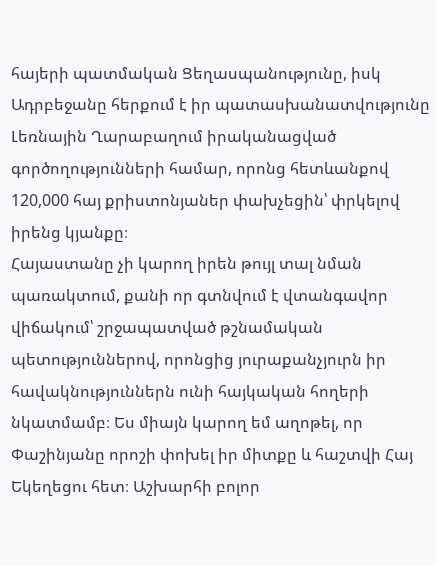հայերի պատմական Ցեղասպանությունը, իսկ Ադրբեջանը հերքում է իր պատասխանատվությունը Լեռնային Ղարաբաղում իրականացված գործողությունների համար, որոնց հետևանքով 120,000 հայ քրիստոնյաներ փախչեցին՝ փրկելով իրենց կյանքը։
Հայաստանը չի կարող իրեն թույլ տալ նման պառակտում, քանի որ գտնվում է վտանգավոր վիճակում՝ շրջապատված թշնամական պետություններով, որոնցից յուրաքանչյուրն իր հավակնություններն ունի հայկական հողերի նկատմամբ։ Ես միայն կարող եմ աղոթել, որ Փաշինյանը որոշի փոխել իր միտքը և հաշտվի Հայ Եկեղեցու հետ։ Աշխարհի բոլոր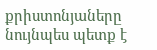քրիստոնյաները նույնպես պետք է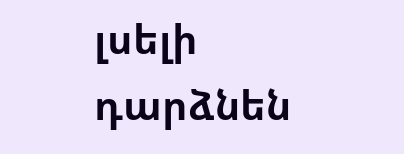լսելի դարձնեն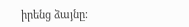իրենց ձայնը։